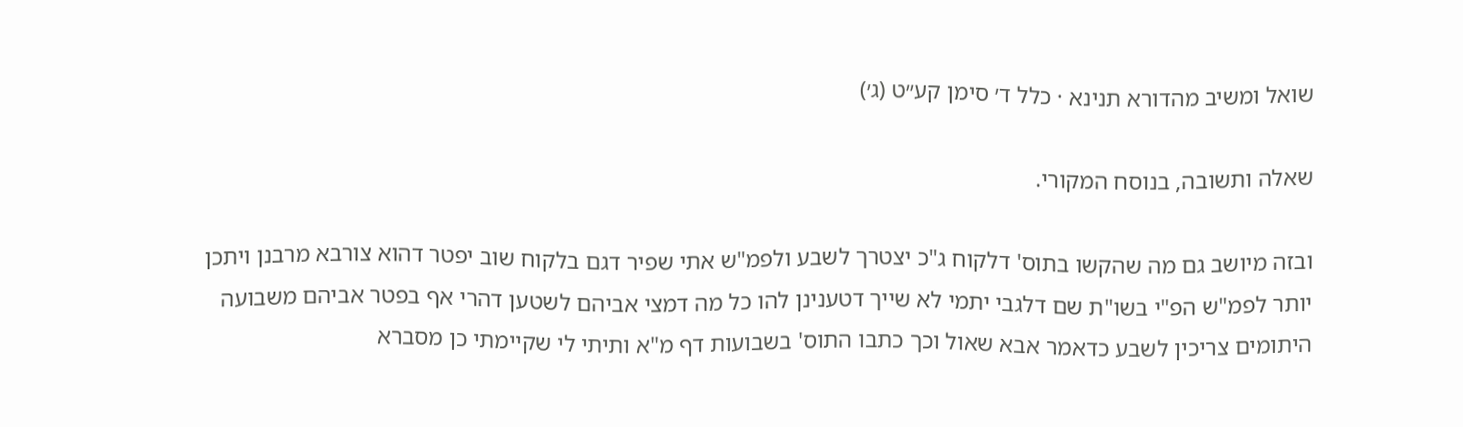שואל ומשיב מהדורא תנינא · כלל ד׳ סימן קע״ט (ג׳)

שאלה ותשובה, בנוסח המקורי.

ובזה מיושב גם מה שהקשו בתוס' דלקוח ג"כ יצטרך לשבע ולפמ"ש אתי שפיר דגם בלקוח שוב יפטר דהוא צורבא מרבנן ויתכן יותר לפמ"ש הפ"י בשו"ת שם דלגבי יתמי לא שייך דטענינן להו כל מה דמצי אביהם לשטען דהרי אף בפטר אביהם משבועה היתומים צריכין לשבע כדאמר אבא שאול וכך כתבו התוס' בשבועות דף מ"א ותיתי לי שקיימתי כן מסברא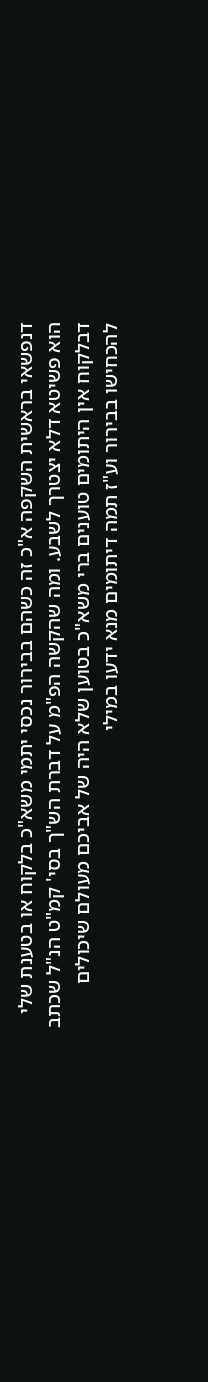דנפשאי בראשית השקפה א"כ זה כשהם בבירור נכסי יתמי משא"כ בלקוח או בטענת שלי הוא פשיטא דלא יצטרך לשבע. ומה שהקשה הפ"מ על דברת הש"ך בסי' קמ"ט הנ"ל שכתב דבלקוח אין היתומים טוענים ברי משא"כ בטוען שלא היה של אביכם מעולם שיכולים להכחישו בבירור וע"ז תמה דיתומים מנא ידעו במילי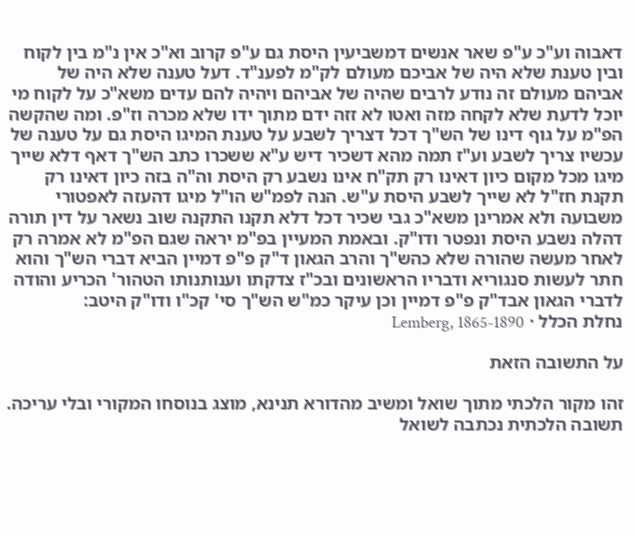דאבוה וע"כ ע"פ שאר אנשים דמשביעין היסת גם ע"פ קרוב וא"כ אין נ"מ בין לקוח ובין טענת שלא היה של אביכם מעולם לק"מ לפענ"ד. דעל טענה שלא היה של אביהם מעולם זה נודע לרבים שהיה של אביהם ויהיה להם עדים משא"כ על לקוח מי יוכל לדעת שלא לקחה מזה ואטו לא זזה ידם מתוך ידו שלא מכרה וז"פ. ומה שהקשה הפ"מ על גוף דינו של הש"ך דכל דצריך לשבע על טענת המיגו היסת גם על טענה של עכשיו צריך לשבע וע"ז תמה מהא דשכיר דיש ע"א ששכרו כתב הש"ך דאף דלא שייך מיגו מכל מקום כיון דאינו רק תק"ח אינו נשבע רק היסת וה"ה בזה כיון דאינו רק תקנת חז"ל לא שייך לשבע היסת ע"ש. הנה לפמ"ש הו"ל מיגו דהעזה לאפטורי משבועה ולא אמרינן משא"כ גבי שכיר דכל דלא תקנו התקנה שוב נשאר על דין תורה דהלה נשבע היסת ונפטר ודו"ק. ובאמת המעיין בפ"מ יראה שגם הפ"מ לא אמרה רק לאחר מעשה שהורה שלא כהש"ך והרב הגאון ד"ק פ"פ דמיין הביא דברי הש"ך והוא חתר לעשות סנגוריא ודבריו הראשונים ובכ"ז צדקתו וענותנותו הטהור' הכריע והודה לדברי הגאון אבד"ק פ"פ דמיין וכן עיקר כמ"ש הש"ך סי' קכ"ו ודו"ק היטב:
נחלת הכלל · Lemberg, 1865-1890

על התשובה הזאת

זהו מקור הלכתי מתוך שואל ומשיב מהדורא תנינא, מוצג בנוסחו המקורי ובלי עריכה. תשובה הלכתית נכתבה לשואל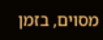מסוים, בזמן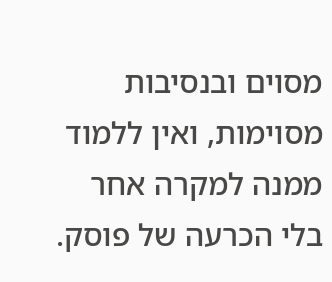מסוים ובנסיבות מסוימות, ואין ללמוד ממנה למקרה אחר בלי הכרעה של פוסק.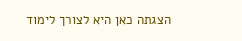הצגתה כאן היא לצורך לימוד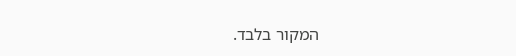המקור בלבד.